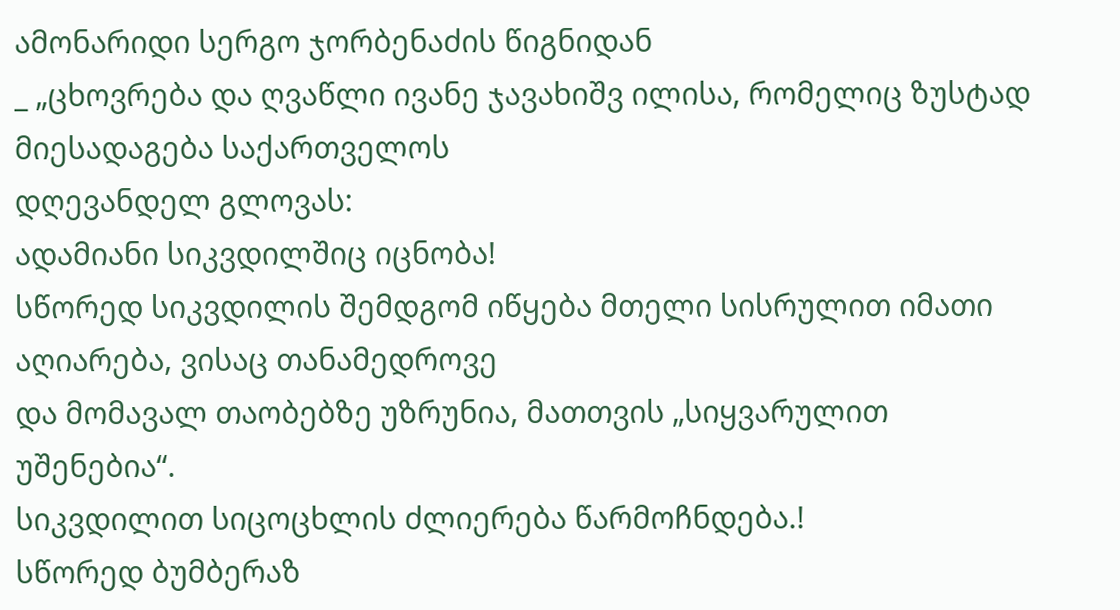ამონარიდი სერგო ჯორბენაძის წიგნიდან
_ „ცხოვრება და ღვაწლი ივანე ჯავახიშვ ილისა, რომელიც ზუსტად მიესადაგება საქართველოს
დღევანდელ გლოვას:
ადამიანი სიკვდილშიც იცნობა!
სწორედ სიკვდილის შემდგომ იწყება მთელი სისრულით იმათი აღიარება, ვისაც თანამედროვე
და მომავალ თაობებზე უზრუნია, მათთვის „სიყვარულით უშენებია“.
სიკვდილით სიცოცხლის ძლიერება წარმოჩნდება.!
სწორედ ბუმბერაზ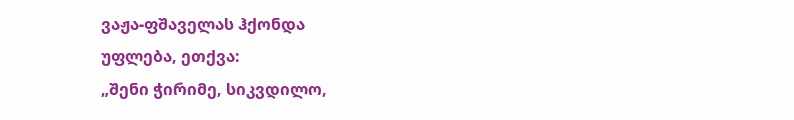ვაჟა-ფშაველას ჰქონდა
უფლება, ეთქვა:
„შენი ჭირიმე, სიკვდილო,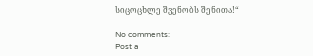სიცოცხლე შვენობს შენითა!“

No comments:
Post a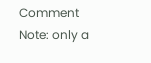Comment
Note: only a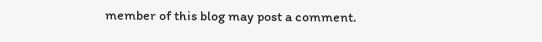member of this blog may post a comment.